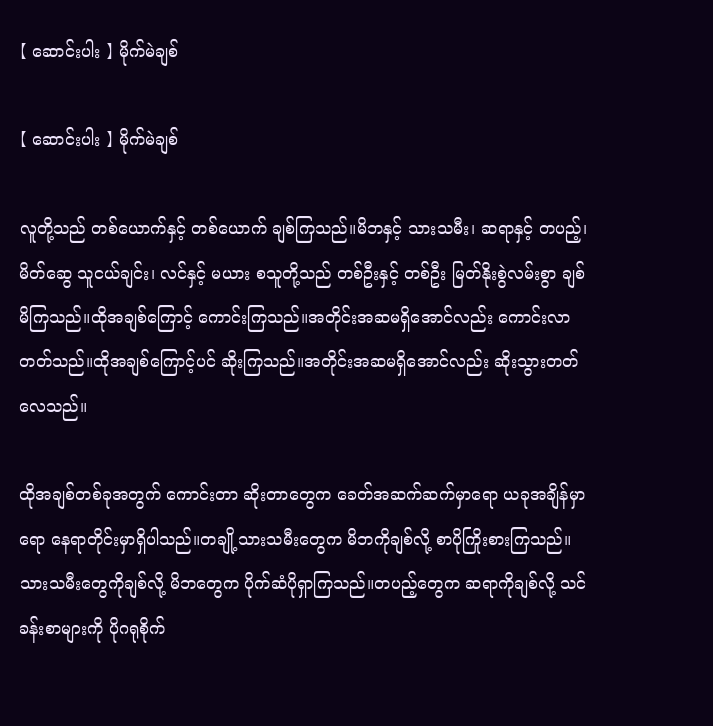【 ဆောင်းပါး 】 မိုက်မဲချစ်

【 ဆောင်းပါး 】 မိုက်မဲချစ်

လူတို့သည် တစ်ယောက်နှင့် တစ်ယောက် ချစ်ကြသည်။မိဘနှင့် သားသမီး၊ ဆရာနှင့် တပည့်၊ မိတ်ဆွေ သူငယ်ချင်း၊ လင်နှင့် မယား စသူတို့သည် တစ်ဦးနှင့် တစ်ဦး မြတ်နိုးစွဲလမ်းစွာ ချစ်မိကြသည်။ထိုအချစ်ကြောင့် ကောင်းကြသည်။အတိုင်းအဆမရှိအောင်လည်း ကောင်းလာတတ်သည်။ထိုအချစ်ကြောင့်ပင် ဆိုးကြသည်။အတိုင်းအဆမရှိအောင်လည်း ဆိုးသွားတတ်လေသည်။

ထိုအချစ်တစ်ခုအတွက် ကောင်းတာ ဆိုးတာတွေက ခေတ်အဆက်ဆက်မှာရော ယခုအချိန်မှာရော နေရာတိုင်းမှာရှိပါသည်။တချို့သားသမီးတွေက မိဘကိုချစ်လို့ စာပိုကြိုးစားကြသည်။သားသမီးတွေကိုချစ်လို့ မိဘတွေက ပိုက်ဆံပိုရှာကြသည်။တပည့်တွေက ဆရာကိုချစ်လို့ သင်ခန်းစာများကို ပိုဂရုစိုက်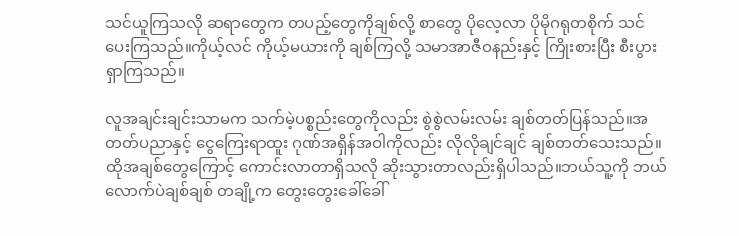သင်ယူကြသလို ဆရာတွေက တပည့်တွေကိုချစ်လို့ စာတွေ ပိုလေ့လာ ပိုမိုဂရုတစိုက် သင်ပေးကြသည်။ကိုယ့်လင် ကိုယ့်မယားကို ချစ်ကြလို့ သမာအာဇီဝနည်းနှင့် ကြိုးစားပြီး စီးပွားရှာကြသည်။

လူအချင်းချင်းသာမက သက်မဲ့ပစ္စည်းတွေကိုလည်း စွဲစွဲလမ်းလမ်း ချစ်တတ်ပြန်သည်။အတတ်ပညာနှင့် ငွေကြေးရာထူး ဂုဏ်အရှိန်အဝါကိုလည်း လိုလိုချင်ချင် ချစ်တတ်သေးသည်။ထိုအချစ်တွေကြောင့် ကောင်းလာတာရှိသလို ဆိုးသွားတာလည်းရှိပါသည်။ဘယ်သူ့ကို ဘယ်လောက်ပဲချစ်ချစ် တချို့က တွေးတွေးခေါ်ခေါ်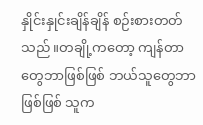နှိုင်းနှုင်းချိန်ချိန် စဉ်းစားတတ်သည်။တချို့ကတော့ ကျန်တာတွေဘာဖြစ်ဖြစ် ဘယ်သူတွေဘာဖြစ်ဖြစ် သူက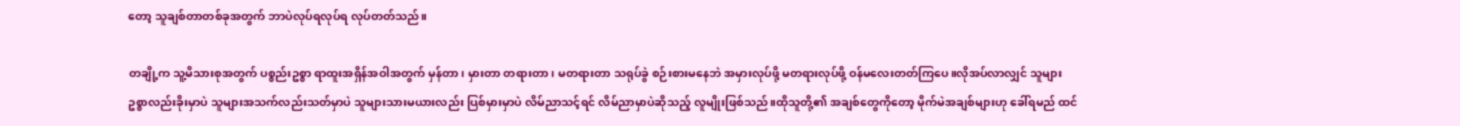တော့ သူချစ်တာတစ်ခုအတွက် ဘာပဲလုပ်ရလုပ်ရ လုပ်တတ်သည်။

တချို့က သူ့မိသားစုအတွက် ပစ္စည်းဥစ္စာ ရာထူးအရှိန်အဝါအတွက် မှန်တာ၊ မှားတာ တရားတာ၊ မတရားတာ သရုပ်ခွဲ စဉ်းစားမနေဘဲ အမှားလုပ်ဖို့ မတရားလုပ်ဖို့ ဝန်မလေးတတ်ကြပေ။လိုအပ်လာလျှင် သူများဥစ္စာလည်းခိုးမှာပဲ သူများအသက်လည်းသတ်မှာပဲ သူများသားမယားလည်း ပြစ်မှားမှာပဲ လိမ်ညာသင့်ရင် လိမ်ညာမှာပဲဆိုသည့် လူမျိုးဖြစ်သည်။ထိုသူတို့၏ အချစ်တွေကိုတော့ မိုက်မဲအချစ်များဟု ခေါ်ရမည် ထင်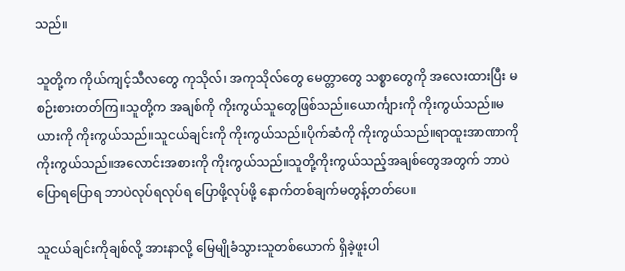သည်။

သူတို့က ကိုယ်ကျင့်သီလတွေ ကုသိုလ်၊ အကုသိုလ်တွေ မေတ္တာတွေ သစ္စာတွေကို အလေးထားပြီး မစဉ်းစားတတ်ကြ။သူတို့က အချစ်ကို ကိုးကွယ်သူတွေဖြစ်သည်။ယောင်္ကျားကို ကိုးကွယ်သည်။မယားကို ကိုးကွယ်သည်။သူငယ်ချင်းကို ကိုးကွယ်သည်။ပိုက်ဆံကို ကိုးကွယ်သည်။ရာထူးအာဏာကို ကိုးကွယ်သည်။အလောင်းအစားကို ကိုးကွယ်သည်။သူတို့ကိုးကွယ်သည့်အချစ်တွေအတွက် ဘာပဲပြောရပြောရ ဘာပဲလုပ်ရလုပ်ရ ပြောဖို့လုပ်ဖို့ နောက်တစ်ချက်မတွန့်တတ်ပေ။

သူငယ်ချင်းကိုချစ်လို့ အားနာလို့ မြေမျိုခံသွားသူတစ်ယောက် ရှိခဲ့ဖူးပါ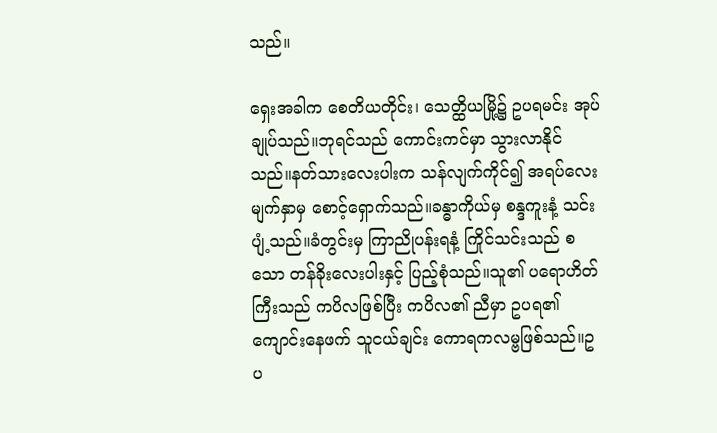သည်။

ရှေးအခါက စေတိယတိုင်း၊ သေတ္ထိယမြို့၌ ဥပရမင်း အုပ်ချုပ်သည်။ဘုရင်သည် ကောင်းကင်မှာ သွားလာနိုင်သည်။နတ်သားလေးပါးက သန်လျက်ကိုင်၍ အရပ်လေးမျက်နှာမှ စောင့်ရှောက်သည်။ခန္ဓာကိုယ်မှ စန္ဒကူးနံ့ သင်းပျံ့သည်။ခံတွင်းမှ ကြာညိုပန်းရနံ့ ကြိုင်သင်းသည် စသော တန်ခိုးလေးပါးနှင့် ပြည့်စုံသည်။သူ၏ ပရောဟိတ်ကြီးသည် ကပိလဖြစ်ပြီး ကပိလ၏ ညီမှာ ဥပရ၏ ကျောင်းနေဖက် သူငယ်ချင်း ကောရကလမ္ဗဖြစ်သည်။ဥပ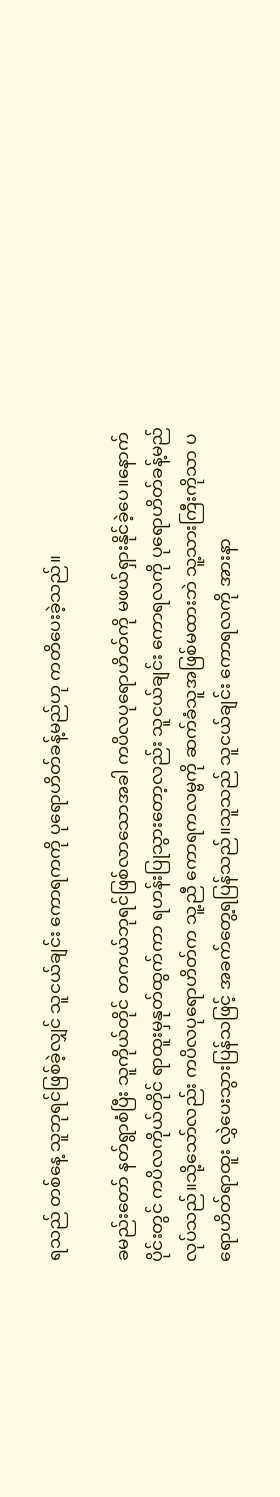ရသည် တစ်နေ့ သူဘုရင်ဖြစ်ခဲ့လျှင် သူငယ်ချင်း ကောရကကို ပုရောဟိတ်ခန့်မည်ဟု ကတိပေးခဲ့သည်။

ခမည်းတော် နတ်ရွာစံပြီး သူကိုယ်တိုင် တကယ်ဘုရင်ဖြစ်လာသောအခါ ကပိလပုရောဟိတ်ကို မဖယ်ရှားနိုင်ခဲ့ပေ။နောက်ပိုင်းတွင် ကပိလကိုယ်တိုင် ရာထူးမှနုတ်ထွက်ကာ ရဟန်းပြုသွားတော့လည်း သူငယ်ချင်း ကောရလကို ပုရောဟိတ်ခန့်မည် လုပ်သည်။သို့သော်လည်း ကပိလပုရောဟိတ်က သူ့ညီ ကောရကလမ္ဗကို ဆက်ခံသူအဖြစ်မထားဘဲ သူ့သားကြီးကိုသာ ပရောဟိတ်ရာထူး လွှဲပေးသွားပြန်သဖြင့် အခက်တွေ့ရပြန်သည်။သူသည် သူငယ်ချင်း ကောရလကို အားနာ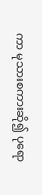ကာ မုသားစကားဆို၍ ပုရော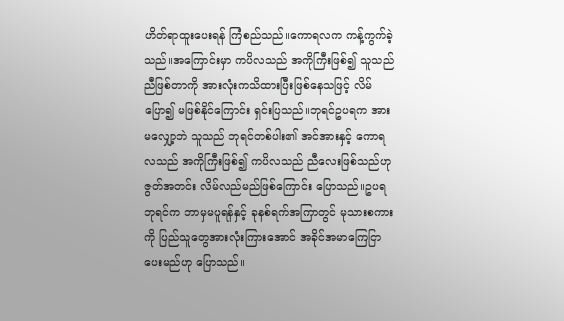ဟိတ်ရာထူးပေးရန် ကြံစည်သည်။ကောရလက ကန့်ကွက်ခဲ့သည်။အကြောင်းမှာ ကပိလသည် အကိုကြီးဖြစ်၍ သူသည် ညီဖြစ်တာကို အားလုံးကသိထားပြီးဖြစ်နေသဖြင့် လိမ်ပြော၍ မဖြစ်နိုင်ကြောင်း ရှင်းပြသည်။ဘုရင်ဥပရက အားမလျှော့ဘဲ သူသည် ဘုရင်တစ်ပါး၏ အင်အားနှင့် ကောရလသည် အကိုကြီးဖြစ်၍ ကပိလသည် ညီလေးဖြစ်သည်ဟု ဇွတ်အတင်း လိမ်လည်မည်ဖြစ်ကြောင်း ပြောသည်။ဥပရဘုရင်က ဘာမှမပူရန်နှင့် ခုနစ်ရက်အကြာတွင် မုသားစကားကို ပြည်သူတွေအားလုံးကြားအောင် အခိုင်အမာကြေငြာပေးမည်ဟု ပြောသည်။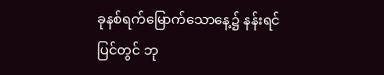ခုနစ်ရက်မြောက်သောနေ့၌ နန်းရင်ပြင်တွင် ဘု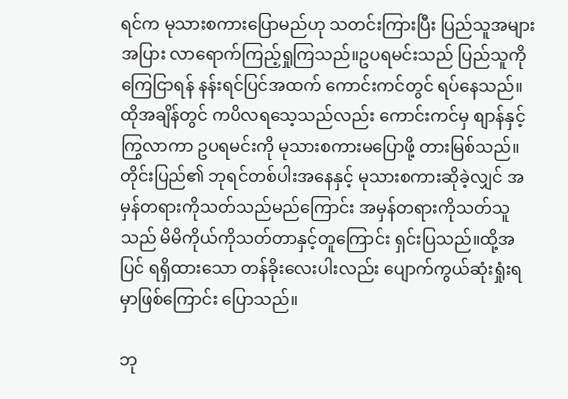ရင်က မုသားစကားပြောမည်ဟု သတင်းကြားပြီး ပြည်သူအများအပြား လာရောက်ကြည့်ရှုကြသည်။ဥပရမင်းသည် ပြည်သူကိုကြေငြာရန် နန်းရင်ပြင်အထက် ကောင်းကင်တွင် ရပ်နေသည်။ထိုအချိန်တွင် ကပိလရသေ့သည်လည်း ကောင်းကင်မှ စျာန်နှင့်ကြွလာကာ ဥပရမင်းကို မုသားစကားမပြောဖို့ တားမြစ်သည်။တိုင်းပြည်၏ ဘုရင်တစ်ပါးအနေနှင့် မုသားစကားဆိုခဲ့လျှင် အမှန်တရားကိုသတ်သည်မည်ကြောင်း အမှန်တရားကိုသတ်သူသည် မိမိကိုယ်ကိုသတ်တာနှင့်တူကြောင်း ရှင်းပြသည်။ထို့အပြင် ရရှိထားသော တန်ခိုးလေးပါးလည်း ပျောက်ကွယ်ဆုံးရှုံးရမှာဖြစ်ကြောင်း ပြောသည်။

ဘု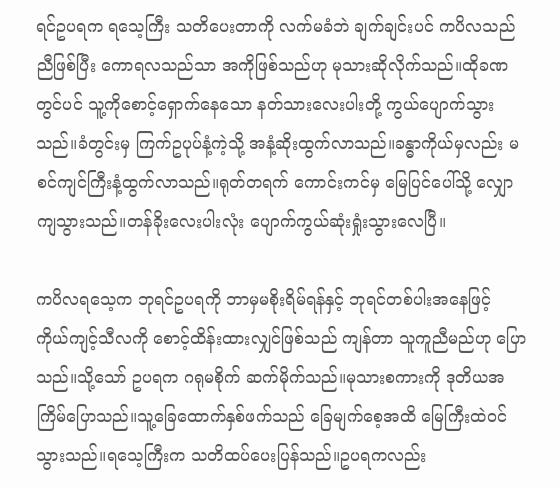ရင်ဥပရက ရသေ့ကြီး သတိပေးတာကို လက်မခံဘဲ ချက်ချင်းပင် ကပိလသည် ညီဖြစ်ပြီး ကောရလသည်သာ အကိုဖြစ်သည်ဟု မုသားဆိုလိုက်သည်။ထိုခဏတွင်ပင် သူ့ကိုစောင့်ရှောက်နေသော နတ်သားလေးပါးတို့ ကွယ်ပျောက်သွားသည်။ခံတွင်းမှ ကြက်ဥပုပ်နံ့ကဲ့သို့ အနံ့ဆိုးထွက်လာသည်။ခန္ဓာကိုယ်မှလည်း မစင်ကျင်ကြီးနံ့ထွက်လာသည်။ရုတ်တရက် ကောင်းကင်မှ မြေပြင်ပေါ်သို့ လျှောကျသွားသည်။တန်ခိုးလေးပါးလုံး ပျောက်ကွယ်ဆုံးရှုံးသွားလေပြီ။

ကပိလရသေ့က ဘုရင်ဥပရကို ဘာမှမစိုးရိမ်ရန်နှင့် ဘုရင်တစ်ပါးအနေဖြင့် ကိုယ်ကျင့်သီလကို စောင့်ထိန်းထားလျှင်ဖြစ်သည် ကျန်တာ သူကူညီမည်ဟု ပြောသည်။သို့သော် ဥပရက ဂရုမစိုက် ဆက်မိုက်သည်။မုသားစကားကို ဒုတိယအကြိမ်ပြောသည်။သူ့ခြေထောက်နှစ်ဖက်သည် ခြေမျက်စေ့အထိ မြေကြီးထဲဝင်သွားသည်။ရသေ့ကြီးက သတိထပ်ပေးပြန်သည်။ဥပရကလည်း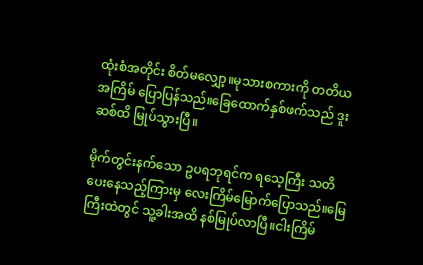ထုံးစံအတိုင်း စိတ်မလျှော့။မုသားစကားကို တတိယအကြိမ် ပြောပြန်သည်။ခြေထောက်နှစ်ဖက်သည် ဒူးဆစ်ထိ မြုပ်သွားပြီ။

မိုက်တွင်းနက်သော ဥပရဘုရင်က ရသေ့ကြီး သတိပေးနေသည့်ကြားမှ လေးကြိမ်မြောက်ပြောသည်။မြေကြီးထဲတွင် သူ့ခါးအထိ နစ်မြုပ်လာပြီ။ငါးကြိမ်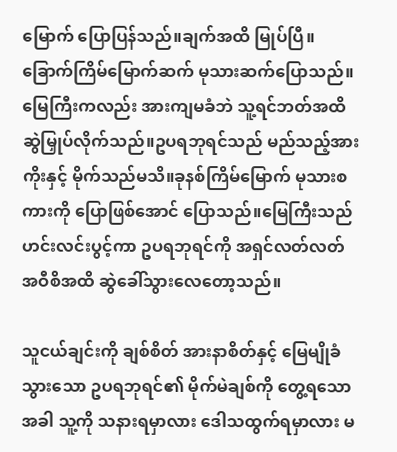မြောက် ပြောပြန်သည်။ချက်အထိ မြုပ်ပြီ။ခြောက်ကြိမ်မြောက်ဆက် မုသားဆက်ပြောသည်။မြေကြီးကလည်း အားကျမခံဘဲ သူ့ရင်ဘတ်အထိ ဆွဲမြှုပ်လိုက်သည်။ဥပရဘုရင်သည် မည်သည့်အားကိုးနှင့် မိုက်သည်မသိ။ခုနစ်ကြိမ်မြောက် မုသားစကားကို ပြောဖြစ်အောင် ပြောသည်။မြေကြီးသည် ဟင်းလင်းပွင့်ကာ ဥပရဘုရင်ကို အရှင်လတ်လတ် အဝီစိအထိ ဆွဲခေါ်သွားလေတော့သည်။

သူငယ်ချင်းကို ချစ်စိတ် အားနာစိတ်နှင့် မြေမျိုခံသွားသော ဥပရဘုရင်၏ မိုက်မဲချစ်ကို တွေ့ရသောအခါ သူ့ကို သနားရမှာလား ဒေါသထွက်ရမှာလား မ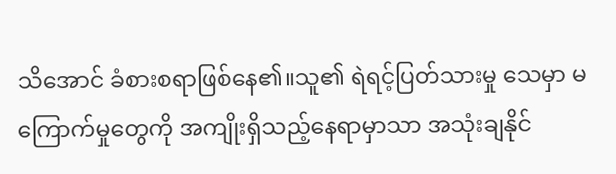သိအောင် ခံစားစရာဖြစ်နေ၏။သူ၏ ရဲရင့်ပြတ်သားမှု သေမှာ မကြောက်မှုတွေကို အကျိုးရှိသည့်နေရာမှာသာ အသုံးချနိုင်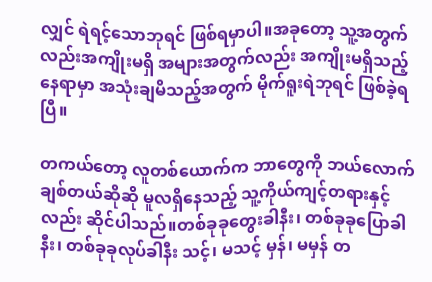လျှင် ရဲရင့်သောဘုရင် ဖြစ်ရမှာပါ။အခုတော့ သူ့အတွက်လည်းအကျိုးမရှိ အများအတွက်လည်း အကျိုးမရှိသည့်နေရာမှာ အသုံးချမိသည့်အတွက် မိုက်ရူးရဲဘုရင် ဖြစ်ခဲ့ရပြီ။

တကယ်တော့ လူတစ်ယောက်က ဘာတွေကို ဘယ်လောက်ချစ်တယ်ဆိုဆို မူလရှိနေသည့် သူ့ကိုယ်ကျင့်တရားနှင့်လည်း ဆိုင်ပါသည်။တစ်ခုခုတွေးခါနီး၊ တစ်ခုခုပြောခါနီး၊ တစ်ခုခုလုပ်ခါနီး သင့်၊ မသင့် မှန်၊ မမှန် တ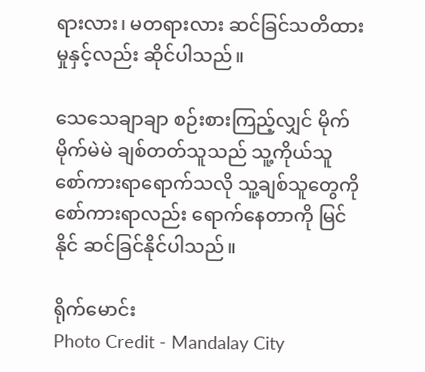ရားလား၊ မတရားလား ဆင်ခြင်သတိထားမှုနှင့်လည်း ဆိုင်ပါသည်။

သေသေချာချာ စဉ်းစားကြည့်လျှင် မိုက်မိုက်မဲမဲ ချစ်တတ်သူသည် သူ့ကိုယ်သူ စော်ကားရာရောက်သလို သူ့ချစ်သူတွေကို စော်ကားရာလည်း ရောက်နေတာကို မြင်နိုင် ဆင်ခြင်နိုင်ပါသည်။

ရိုက်မောင်း
Photo Credit - Mandalay City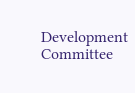Development Committee